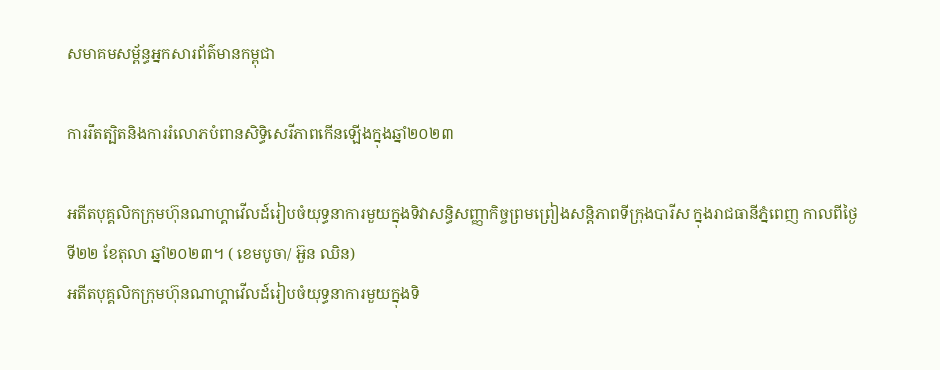សមាគមសម្ព័ន្ធអ្នកសារព័ត៌មានកម្ពុជា

ការរឹតត្បិតនិងការរំលោភបំពានសិទ្ធិសេរីភាពកើនឡើងក្នុងឆ្នាំ២០២៣

អតីតបុគ្គលិកក្រុមហ៊ុនណាហ្គាវើលដ៍រៀបចំយុទ្ធនាការមួយក្នុងទិវាសន្ធិសញ្ញាកិច្ចព្រមព្រៀងសន្ដិភាពទីក្រុងបារីស ក្នុងរាជធានីភ្នំពេញ កាលពីថ្ងៃទី២២ ខែតុលា ឆ្នាំ២០២៣។ ( ខេមបូចា/ អ៊ួន ឈិន)
អតីតបុគ្គលិកក្រុមហ៊ុនណាហ្គាវើលដ៍រៀបចំយុទ្ធនាការមួយក្នុងទិ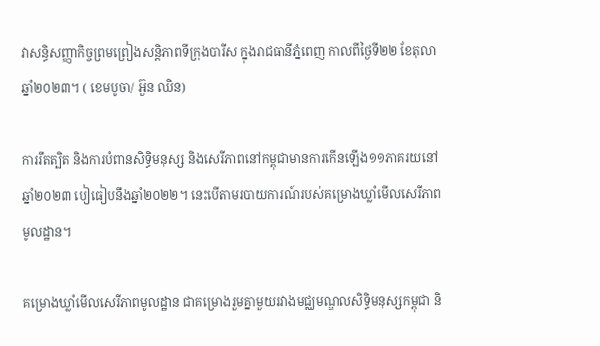វាសន្ធិសញ្ញាកិច្ចព្រមព្រៀងសន្ដិភាពទីក្រុងបារីស ក្នុងរាជធានីភ្នំពេញ កាលពីថ្ងៃទី២២ ខែតុលា ឆ្នាំ២០២៣។ ( ខេមបូចា/ អ៊ួន ឈិន)

ការរឹតត្បិត និងការបំពានសិទ្ធិមនុស្ស និងសេរីភាពនៅកម្ពុជាមានការកើនឡើង១១ភាគរយនៅឆ្នាំ២០២៣ បៀធៀបនឹងឆ្នាំ២០២២។ នេះបើតាមរបាយការណ៍របស់គម្រោងឃ្លាំមើលសេរីភាពមូលដ្ឋាន។

គម្រោងឃ្លាំមើលសេរីភាពមូលដ្ឋាន ជាគម្រោងរួមគ្នាមួយរវាងមជ្ឈមណ្ឌលសិទ្ធិមនុស្សកម្ពុជា និ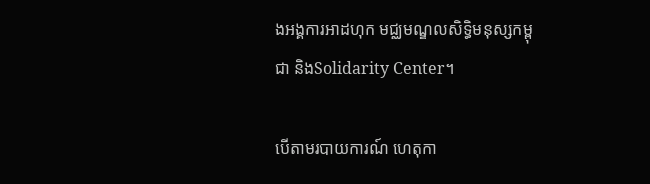ងអង្គការអាដហុក មជ្ឈមណ្ឌលសិទ្ធិមនុស្សកម្ពុជា និងSolidarity Center។

បើតាមរបាយការណ៍ ហេតុកា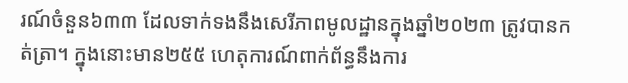រណ៍ចំនួន៦៣៣ ដែលទាក់ទងនឹងសេរីភាពមូលដ្ឋានក្នុងឆ្នាំ២០២៣ ត្រូវបានកត់ត្រា។ ក្នុងនោះមាន២៥៥ ហេតុការណ៍ពាក់ព័ន្ធនឹងការ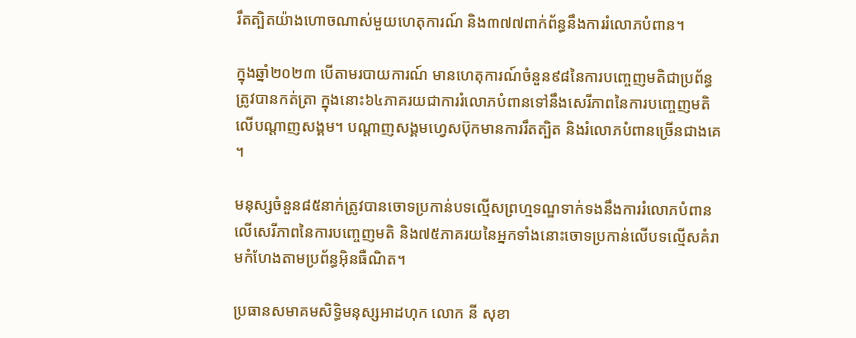រឹតត្បិតយ៉ាងហោចណាស់មួយហេតុការណ៍ និង៣៧៧ពាក់ព័ន្ធនឹងការរំលោភបំពាន។

ក្នុងឆ្នាំ២០២៣ បើតាមរបាយការណ៍ មានហេតុការណ៍ចំនួន៩៨នៃការបញ្ចេញមតិជាប្រព័ន្ធត្រូវបានកត់ត្រា ក្នុងនោះ៦៤ភាគរយជាការរំលោភបំពានទៅនឹងសេរីភាពនៃការបញ្ចេញមតិលើបណ្ដាញសង្គម។ បណ្ដាញសង្គមហ្វេសប៊ុកមានការរឹតត្បិត និងរំលោភបំពានច្រើនជាងគេ។

មនុស្សចំនួន៨៥នាក់ត្រូវបានចោទប្រកាន់បទល្មើសព្រហ្មទណ្ឌទាក់ទងនឹងការរំលោភបំពានលើសេរីភាពនៃការបញ្ចេញមតិ និង៧៥ភាគរយនៃអ្នកទាំងនោះចោទប្រកាន់លើបទល្មើសគំរាមកំហែងតាមប្រព័ន្ធអ៊ិនធឺណិត។

ប្រធានសមាគមសិទ្ធិមនុស្សអាដហុក លោក នី សុខា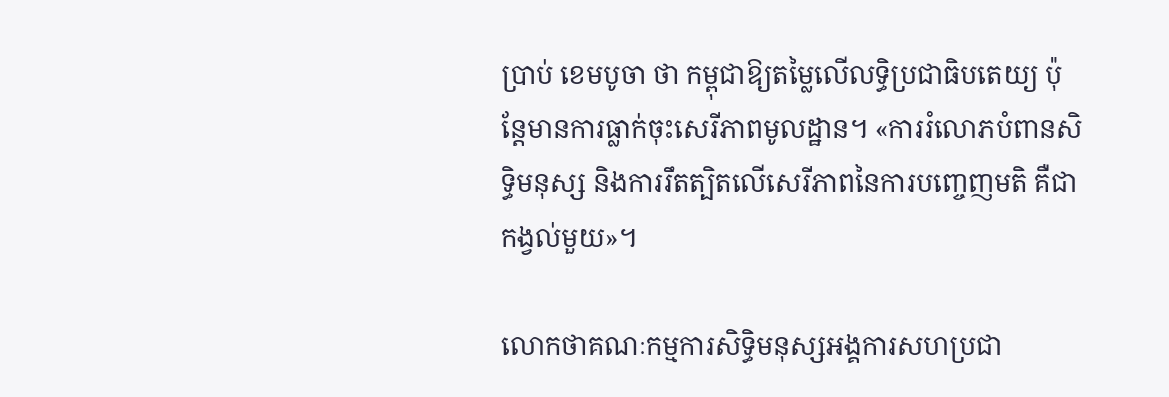ប្រាប់ ខេមបូចា ថា កម្ពុជាឱ្យតម្លៃលើលទ្ធិប្រជាធិបតេយ្យ ប៉ុន្តែមានការធ្លាក់ចុះសេរីភាពមូលដ្ឋាន។ «ការរំលោភបំពានសិទ្ធិមនុស្ស និងការរឹតត្បិតលើសេរីភាពនៃការបញ្ចេញមតិ គឺជាកង្វល់មួយ»។

លោកថាគណៈកម្មការសិទ្ធិមនុស្សអង្គការសហប្រជា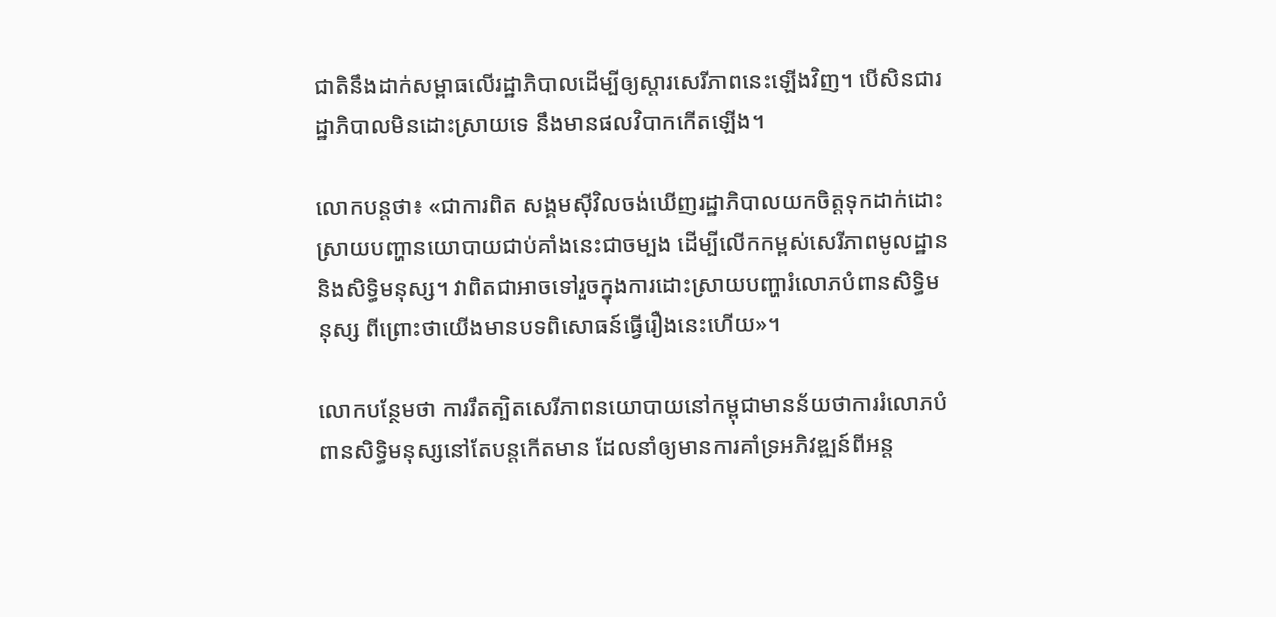ជាតិនឹងដាក់សម្ពាធលើរដ្ឋាភិបាលដើម្បីឲ្យស្ដារសេរីភាពនេះឡើងវិញ។ បើសិនជារដ្ឋាភិបាលមិនដោះស្រាយទេ នឹងមានផលវិបាកកើតឡើង។

លោកបន្តថា៖ «ជាការពិត សង្គមស៊ីវិលចង់ឃើញរដ្ឋាភិបាលយកចិត្តទុកដាក់ដោះស្រាយបញ្ហានយោបាយជាប់គាំងនេះជាចម្បង ដើម្បីលើកកម្ពស់សេរីភាពមូលដ្ឋាន និងសិទ្ធិមនុស្ស។ វាពិតជាអាចទៅរួចក្នុងការដោះស្រាយបញ្ហារំលោភបំពានសិទ្ធិមនុស្ស ពីព្រោះថាយើងមានបទពិសោធន៍ធ្វើរឿងនេះហើយ»។

លោកបន្ថែមថា ការរឹតត្បិតសេរីភាពនយោបាយនៅកម្ពុជាមានន័យថាការរំលោភបំពានសិទ្ធិមនុស្សនៅតែបន្តកើតមាន ដែលនាំឲ្យមានការគាំទ្រអភិវឌ្ឍន៍ពីអន្ត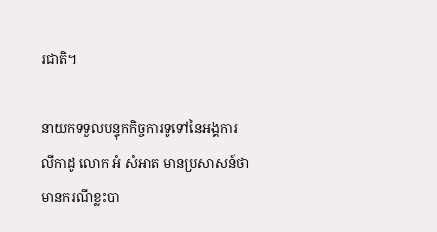រជាតិ។

នាយកទទួលបន្ទុកកិច្ចការទូទៅនៃអង្គការ លីកាដូ លោក អំ សំអាត មានប្រសាសន៍ថា មានករណីខ្លះបា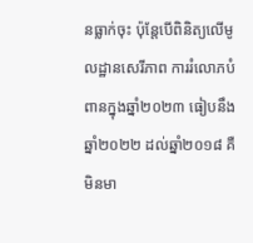នធ្លាក់ចុះ ប៉ុន្តែបើពិនិត្យលើមូលដ្ឋានសេរីភាព ការរំលោភបំពានក្នុងឆ្នាំ២០២៣ ធៀបនឹងឆ្នាំ២០២២ ដល់ឆ្នាំ២០១៨ គឺមិនមា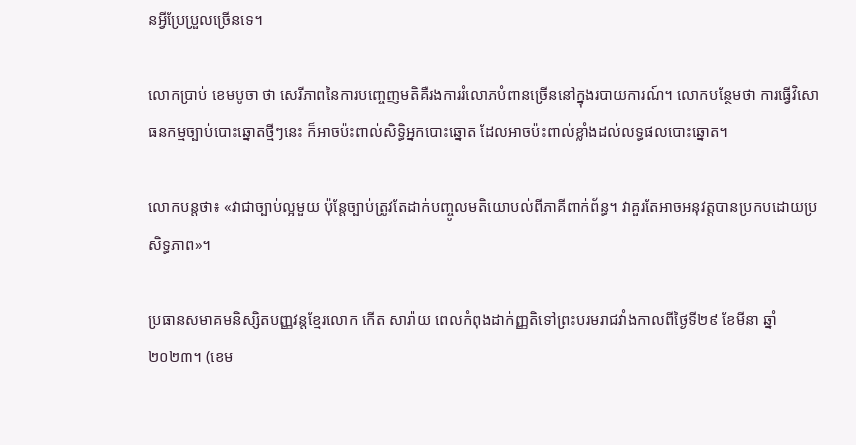នអ្វីប្រែប្រួលច្រើនទេ។

លោកប្រាប់ ខេមបូចា ថា សេរីភាពនៃការបញ្ចេញមតិគឺរងការរំលោភបំពានច្រើននៅក្នុងរបាយការណ៍។ លោកបន្ថែមថា ការធ្វើវិសោធនកម្មច្បាប់បោះឆ្នោតថ្មីៗនេះ ក៏អាចប៉ះពាល់សិទ្ធិអ្នកបោះឆ្នោត ដែលអាចប៉ះពាល់ខ្លាំងដល់លទ្ធផលបោះឆ្នោត។

លោកបន្តថា៖ «វាជាច្បាប់ល្អមួយ ប៉ុន្តែច្បាប់ត្រូវតែដាក់បញ្ចូលមតិយោបល់ពីភាគីពាក់ព័ន្ធ។ វាគួរតែអាចអនុវត្តបានប្រកបដោយប្រសិទ្ធភាព»។

ប្រធានសមាគមនិស្សិតបញ្ញវន្តខ្មែរលោក កើត សារ៉ាយ ពេលកំពុងដាក់ញ្ញតិទៅព្រះបរមរាជវាំងកាលពីថ្ងៃទី២៩ ខែមីនា ឆ្នាំ២០២៣។ (ខេម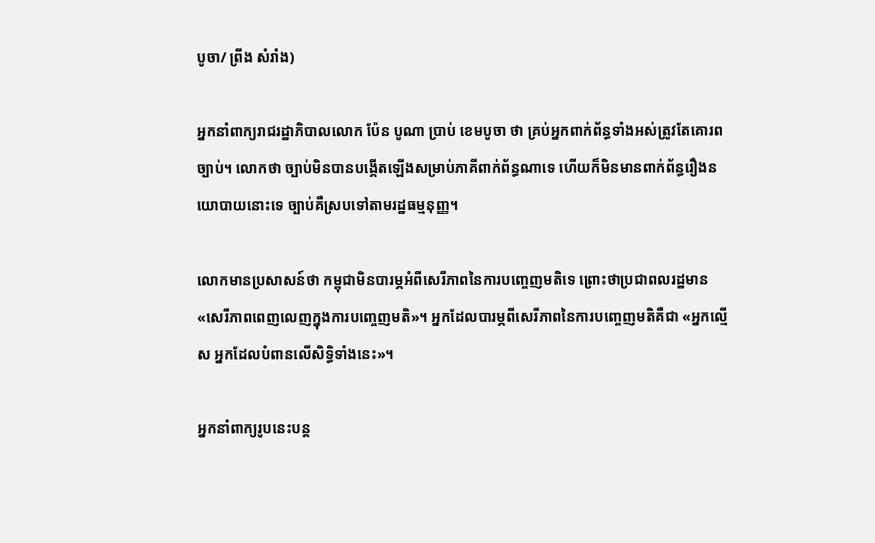បូចា/ ព្រីង សំរាំង)

អ្នកនាំពាក្យរាជរដ្ឋាភិបាលលោក ប៉ែន បូណា ប្រាប់ ខេមបូចា ថា គ្រប់អ្នកពាក់ព័ន្ធទាំងអស់ត្រូវតែគោរពច្បាប់។ លោកថា ច្បាប់មិនបានបង្កើតឡើងសម្រាប់ភាគីពាក់ព័ន្ធណាទេ ហើយក៏មិនមានពាក់ព័ន្ធរឿងនយោបាយនោះទេ ច្បាប់គឺស្របទៅតាមរដ្ឋធម្មនុញ្ញ។

លោកមានប្រសាសន៍ថា កម្ពុជាមិនបារម្ភអំពីសេរីភាពនៃការបញ្ចេញមតិទេ ព្រោះថាប្រជាពលរដ្ឋមាន «សេរីភាពពេញលេញក្នុងការបញ្ចេញមតិ»។ អ្នកដែលបារម្ភពីសេរីភាពនៃការបញ្ចេញមតិគឺជា «អ្នកល្មើស អ្នកដែលបំពានលើសិទ្ធិទាំងនេះ»។

អ្នកនាំពាក្យរូបនេះបន្ត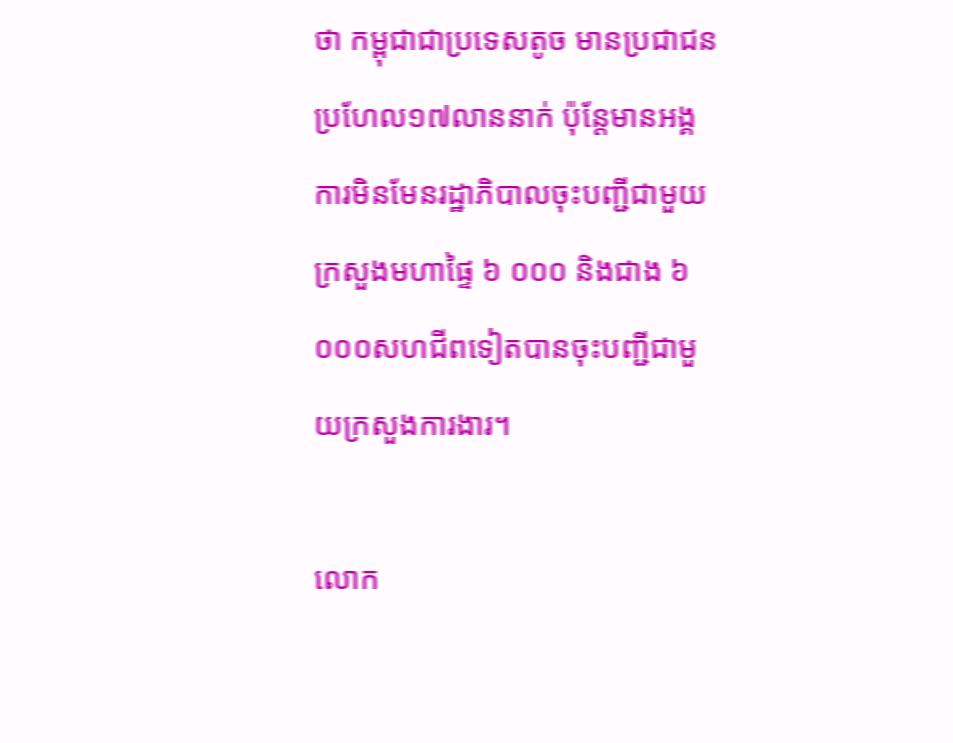ថា កម្ពុជាជាប្រទេសតូច មានប្រជាជនប្រហែល១៧លាននាក់ ប៉ុន្តែមានអង្គការមិនមែនរដ្ឋាភិបាលចុះបញ្ជីជាមួយក្រសួងមហាផ្ទៃ ៦ ០០០ និងជាង ៦ ០០០សហជីពទៀតបានចុះបញ្ជីជាមួយក្រសួងការងារ។

លោក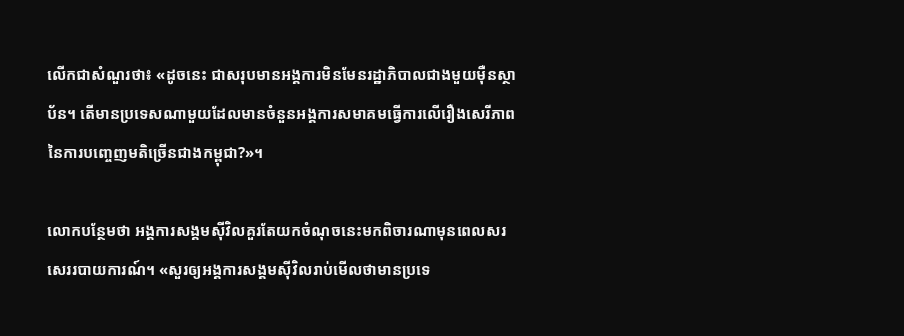លើកជាសំណួរថា៖ «ដូចនេះ ជាសរុបមានអង្គការមិនមែនរដ្ឋាភិបាលជាងមួយម៉ឺនស្ថាប័ន។ តើមានប្រទេសណាមួយដែលមានចំនួនអង្គការសមាគមធ្វើការលើរឿងសេរីភាពនៃការបញ្ចេញមតិច្រើនជាងកម្ពុជា?»។

លោកបន្ថែមថា អង្គការសង្គមស៊ីវិលគួរតែយកចំណុចនេះមកពិចារណាមុនពេលសរសេររបាយការណ៍។ «សួរឲ្យអង្គការសង្គមស៊ីវិលរាប់មើលថាមានប្រទេ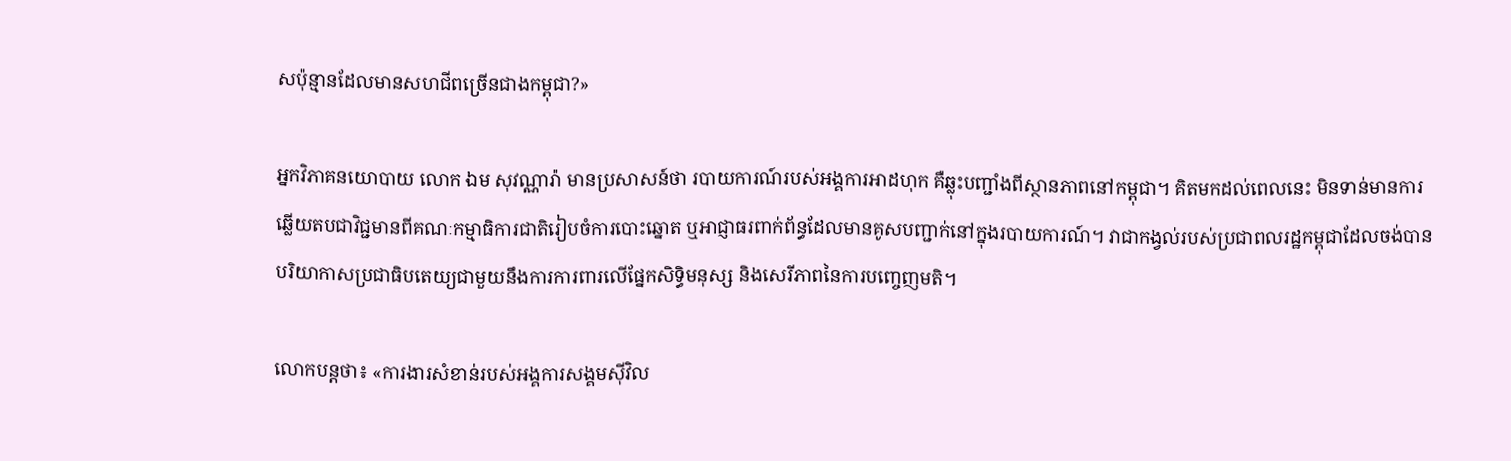សប៉ុន្មានដែលមានសហជីពច្រើនជាងកម្ពុជា?»

អ្នកវិភាគនយោបាយ លោក ឯម សុវណ្ណារ៉ា មានប្រសាសន៍ថា របាយការណ៍របស់អង្គការអាដហុក គឺឆ្លុះបញ្ជាំងពីស្ថានភាពនៅកម្ពុជា។ គិតមកដល់ពេលនេះ មិនទាន់មានការឆ្លើយតបជាវិជ្ជមានពីគណៈកម្មាធិការជាតិរៀបចំការបោះឆ្នោត ឬអាជ្ញាធរពាក់ព័ន្ធដែលមានគូសបញ្ជាក់នៅក្នុងរបាយការណ៍។ វាជាកង្វល់របស់ប្រជាពលរដ្ឋកម្ពុជាដែលចង់បានបរិយាកាសប្រជាធិបតេយ្យជាមួយនឹងការការពារលើផ្នែកសិទ្ធិមនុស្ស និងសេរីភាពនៃការបញ្ចេញមតិ។

លោកបន្តថា៖ «ការងារសំខាន់របស់អង្គការសង្គមស៊ីវិល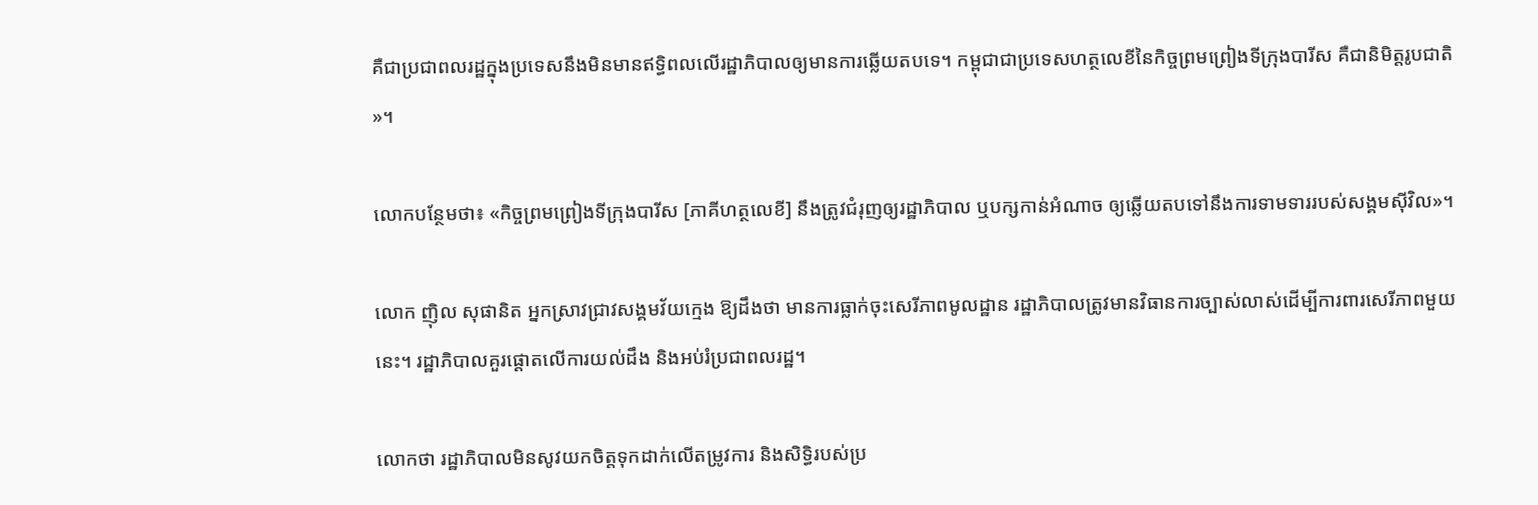គឺជាប្រជាពលរដ្ឋក្នុងប្រទេសនឹងមិនមានឥទ្ធិពលលើរដ្ឋាភិបាលឲ្យមានការឆ្លើយតបទេ។ កម្ពុជាជាប្រទេសហត្ថលេខីនៃកិច្ចព្រមព្រៀងទីក្រុងបារីស គឺជានិមិត្តរូបជាតិ»។

លោកបន្ថែមថា៖ «កិច្ចព្រមព្រៀងទីក្រុងបារីស [ភាគីហត្ថលេខី] នឹងត្រូវជំរុញឲ្យរដ្ឋាភិបាល ឬបក្សកាន់អំណាច ឲ្យឆ្លើយតបទៅនឹងការទាមទាររបស់សង្គមស៊ីវិល»។

លោក ញ៉ិល សុផានិត អ្នកស្រាវជ្រាវសង្គមវ័យក្មេង ឱ្យដឹងថា មានការធ្លាក់ចុះសេរីភាពមូលដ្ឋាន រដ្ឋាភិបាលត្រូវមានវិធានការច្បាស់លាស់ដើម្បីការពារសេរីភាពមួយនេះ។ រដ្ឋាភិបាលគួរផ្ដោតលើការយល់ដឹង និងអប់រំប្រជាពលរដ្ឋ។

លោកថា រដ្ឋាភិបាលមិនសូវយកចិត្តទុកដាក់លើតម្រូវការ និងសិទ្ធិរបស់ប្រ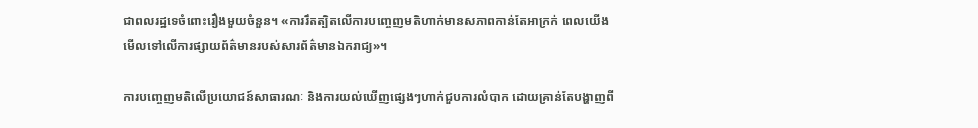ជាពលរដ្ឋទេចំពោះរឿងមួយចំនួន។ «ការរឹតត្បិតលើការបញ្ចេញមតិហាក់មានសភាពកាន់តែអាក្រក់ ពេលយើងមើលទៅលើការផ្សាយព័ត៌មានរបស់សារព័ត៌មានឯករាជ្យ»។

ការបញ្ចេញមតិលើប្រយោជន៍សាធារណៈ និងការយល់ឃើញផ្សេងៗហាក់ជួបការលំបាក ដោយគ្រាន់តែបង្ហាញពី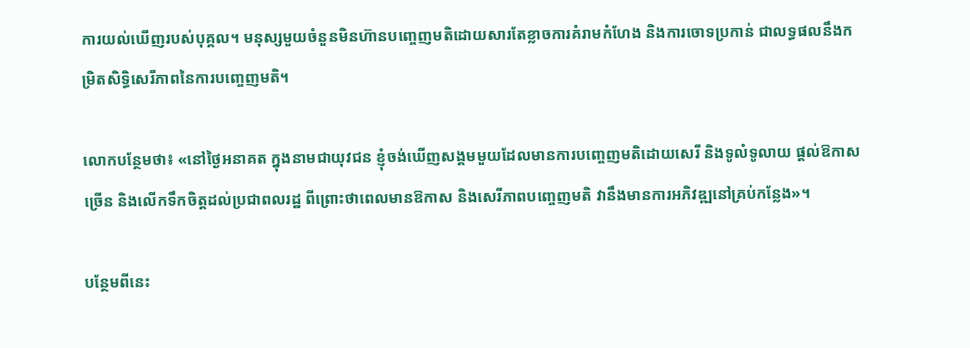ការយល់ឃើញរបស់បុគ្គល។ មនុស្សមួយចំនួនមិនហ៊ានបញ្ចេញមតិដោយសារតែខ្លាចការគំរាមកំហែង និងការចោទប្រកាន់ ជាលទ្ធផលនឹងកម្រិតសិទ្ធិសេរីភាពនៃការបញ្ចេញមតិ។

លោកបន្ថែមថា៖ «នៅថ្ងៃអនាគត ក្នុងនាមជាយុវជន ខ្ញុំចង់ឃើញសង្គមមួយដែលមានការបញ្ចេញមតិដោយសេរី និងទូលំទូលាយ ផ្ដល់ឱកាសច្រើន និងលើកទឹកចិត្តដល់ប្រជាពលរដ្ឋ ពីព្រោះថាពេលមានឱកាស និងសេរីភាពបញ្ចេញមតិ វានឹងមានការអភិវឌ្ឍនៅគ្រប់កន្លែង»។

បន្ថែមពីនេះ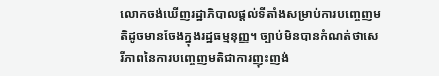លោកចង់ឃើញរដ្ឋាភិបាលផ្ដល់ទីតាំងសម្រាប់ការបញ្ចេញមតិដូចមានចែងក្នុងរដ្ឋធម្មនុញ្ញ។ ច្បាប់មិនបានកំណត់ថាសេរីភាពនៃការបញ្ចេញមតិជាការញុះញង់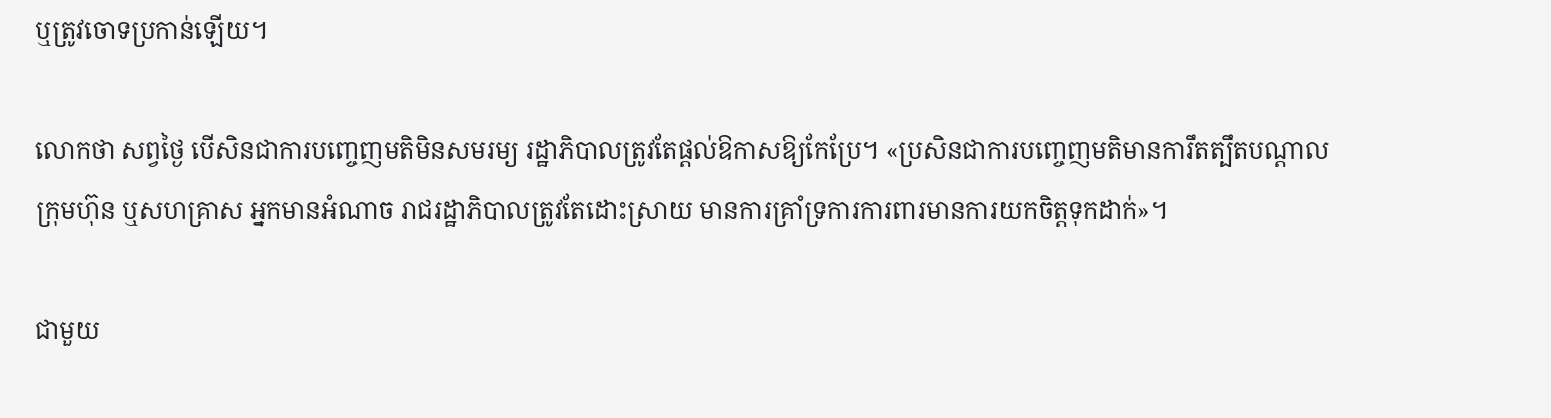ឬត្រូវចោទប្រកាន់ឡើយ។

លោកថា សព្វថ្ងៃ បើសិនជាការបញ្ចេញមតិមិនសមរម្យ រដ្ឋាភិបាលត្រូវតែផ្តល់ឱកាសឱ្យកែប្រែ។ «ប្រសិនជាការបញ្ចេញមតិមានការឹតត្បឹតបណ្តាលក្រុមហ៊ុន ឬសហគ្រាស អ្នកមានអំណាច រាជរដ្ឋាភិបាលត្រូវតែដោះស្រាយ មានការគ្រាំទ្រការការពារមានការយកចិត្តទុកដាក់»។

ជាមួយ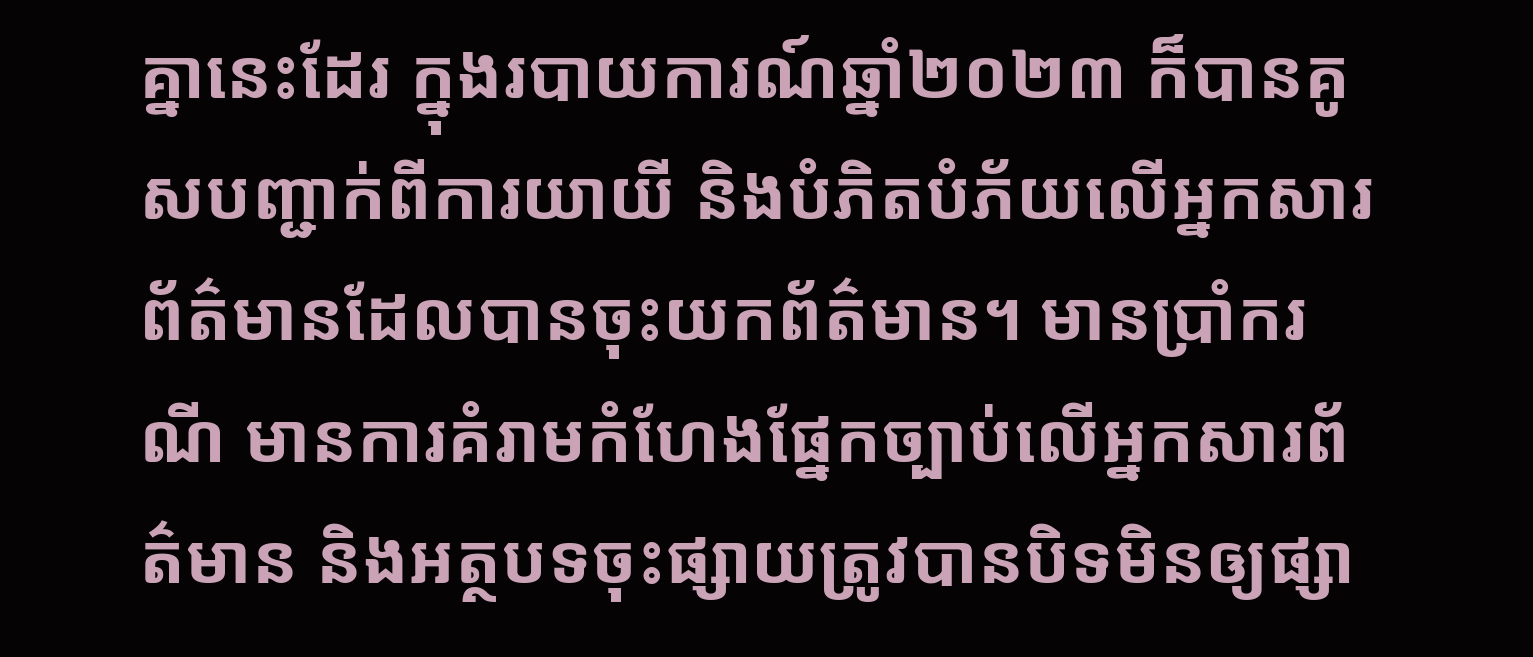គ្នានេះដែរ ក្នុងរបាយការណ៍ឆ្នាំ២០២៣ ក៏បានគូសបញ្ជាក់ពីការយាយី និងបំភិតបំភ័យលើអ្នកសារព័ត៌មានដែលបានចុះយកព័ត៌មាន។ មានប្រាំករណី មានការគំរាមកំហែងផ្នែកច្បាប់លើអ្នកសារព័ត៌មាន និងអត្ថបទចុះផ្សាយត្រូវបានបិទមិនឲ្យផ្សា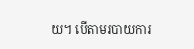យ។ បើតាមរបាយការ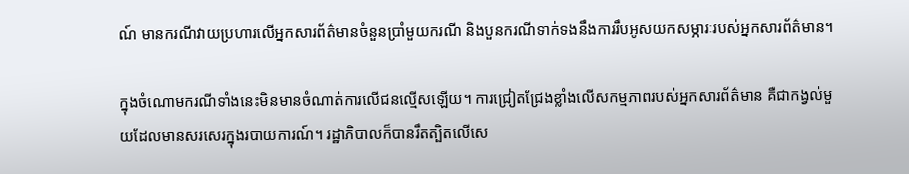ណ៍ មានករណីវាយប្រហារលើអ្នកសារព័ត៌មានចំនួនប្រាំមួយករណី និងបួនករណីទាក់ទងនឹងការរឹបអូសយកសម្ភារៈរបស់អ្នកសារព័ត៌មាន។

ក្នុងចំណោមករណីទាំងនេះមិនមានចំណាត់ការលើជនល្មើសឡើយ។ ការជ្រៀតជ្រែងខ្លាំងលើសកម្មភាពរបស់អ្នកសារព័ត៌មាន គឺជាកង្វល់មួយដែលមានសរសេរក្នុងរបាយការណ៍។ រដ្ឋាភិបាលក៏បានរឹតត្បិតលើសេ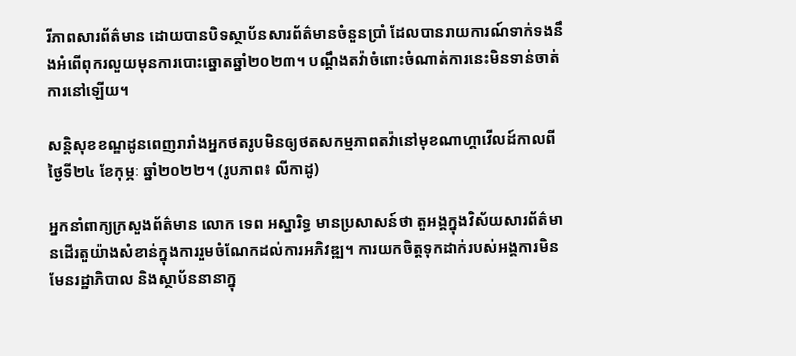រីភាពសារព័ត៌មាន ដោយបានបិទស្ថាប័នសារព័ត៌មានចំនួនប្រាំ ដែលបានរាយការណ៍ទាក់ទងនឹងអំពើពុករលួយមុនការបោះឆ្នោតឆ្នាំ២០២៣។ បណ្ដឹងតវ៉ាចំពោះចំណាត់ការនេះមិនទាន់ចាត់ការនៅឡើយ។

សន្តិសុខខណ្ឌដូនពេញរារាំងអ្នកថតរូបមិនឲ្យថតសកម្មភាពតវ៉ានៅមុខណាហ្គាវើលដ៍កាលពីថ្ងៃទី២៤ ខែកុម្ភៈ ឆ្នាំ២០២២។ (រូបភាព៖ លីកាដូ)

អ្នកនាំពាក្យក្រសួងព័ត៌មាន លោក ទេព អស្នារិទ្ធ មានប្រសាសន៍ថា តួអង្គក្នុងវិស័យសារព័ត៌មានដើរតួយ៉ាងសំខាន់ក្នុងការរួមចំណែកដល់ការអភិវឌ្ឍ។ ការយកចិត្តទុកដាក់របស់អង្គការមិនមែនរដ្ឋាភិបាល និងស្ថាប័ននានាក្នុ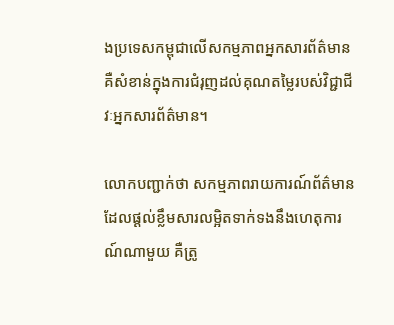ងប្រទេសកម្ពុជាលើសកម្មភាពអ្នកសារព័ត៌មាន គឺសំខាន់ក្នុងការជំរុញដល់គុណតម្លៃរបស់វិជ្ជាជីវៈអ្នកសារព័ត៌មាន។

លោកបញ្ជាក់ថា សកម្មភាពរាយការណ៍ព័ត៌មានដែលផ្ដល់ខ្លឹមសារលម្អិតទាក់ទងនឹងហេតុការណ៍ណាមួយ គឺត្រូ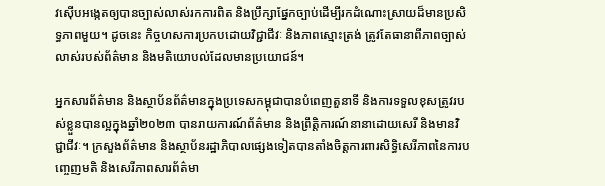វស៊ើបអង្កេតឲ្យបានច្បាស់លាស់រកការពិត និងប្រឹក្សាផ្នែកច្បាប់ដើម្បីរកដំណោះស្រាយដ៏មានប្រសិទ្ធភាពមួយ។ ដូចនេះ កិច្ចហសការប្រកបដោយវិជ្ជាជីវៈ និងភាពស្មោះត្រង់ ត្រូវតែធានាពីភាពច្បាស់លាស់របស់ព័ត៌មាន និងមតិយោបល់ដែលមានប្រយោជន៍។

អ្នកសារព័ត៌មាន និងស្ថាប័នព័ត៌មានក្នុងប្រទេសកម្ពុជាបានបំពេញតួនាទី និងការទទួលខុសត្រូវរបស់ខ្លួនបានល្អក្នុងឆ្នាំ២០២៣ បានរាយការណ៍ព័ត៌មាន និងព្រឹត្តិការណ៍នានាដោយសេរី និងមានវិជ្ជាជីវៈ។ ក្រសួងព័ត៌មាន និងស្ថាប័នរដ្ឋាភិបាលផ្សេងទៀតបានតាំងចិត្តការពារសិទ្ធិសេរីភាពនៃការបញ្ចេញមតិ និងសេរីភាពសារព័ត៌មា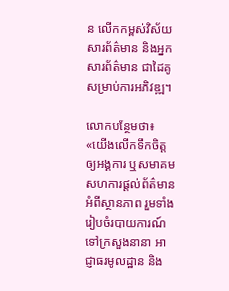ន លើកកម្ពស់វិស័យសារព័ត៌មាន និងអ្នកសារព័ត៌មាន ជាដៃគូសម្រាប់ការអភិវឌ្ឍ។

លោកបន្ថែមថា៖ «យើងលើកទឹកចិត្តឲ្យអង្គការ ឬសមាគមសហការផ្ដល់ព័ត៌មានអំពីស្ថានភាព រួមទាំងរៀបចំរបាយការណ៍ទៅក្រសួងនានា អាជ្ញាធរមូលដ្ឋាន និង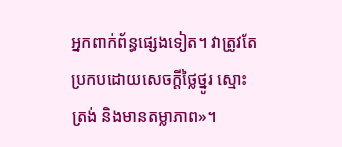អ្នកពាក់ព័ន្ធផ្សេងទៀត។ វាត្រូវតែប្រកបដោយសេចក្ដីថ្លៃថ្នូរ ស្មោះត្រង់ និងមានតម្លាភាព»។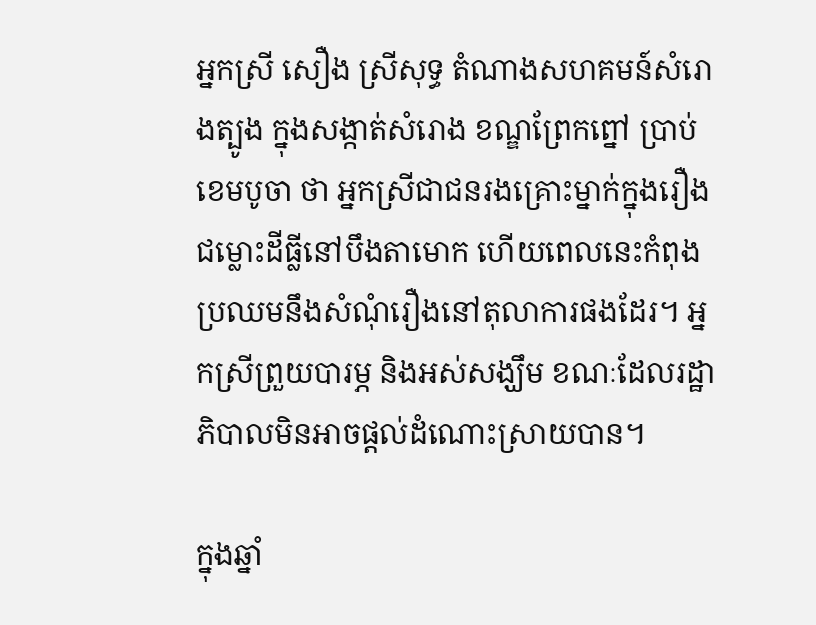អ្នកស្រី សឿង ស្រីសុទ្ធ តំណាងសហគមន៍សំរោងត្បូង ក្នុងសង្កាត់សំរោង ខណ្ឌព្រែកព្នៅ ប្រាប់ ខេមបូចា ថា អ្នកស្រីជាជនរងគ្រោះម្នាក់ក្នុងរឿងជម្លោះដីធ្លីនៅបឹងតាមោក ហើយពេលនេះកំពុងប្រឈមនឹងសំណុំរឿងនៅតុលាការផងដែរ។ អ្នកស្រីព្រួយបារម្ភ និងអស់សង្ឃឹម ខណៈដែលរដ្ឋាភិបាលមិនអាចផ្ដល់ដំណោះស្រាយបាន។

ក្នុងឆ្នាំ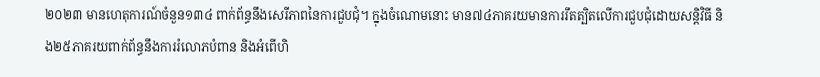២០២៣ មានហេតុការណ៍ចំនួន១៣៤ ពាក់ព័ន្ធនឹងសេរីភាពនៃការជួបជុំ។ ក្នុងចំណោមនោះ មាន៧៤ភាគរយមានការរឹតត្បិតលើការជួបជុំដោយសន្តិវិធី និង២៥ភាគរយពាក់ព័ន្ធនឹងការរំលោភបំពាន និងអំពើហិ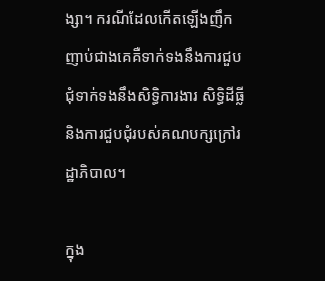ង្សា។ ករណីដែលកើតឡើងញឹកញាប់ជាងគេគឺទាក់ទងនឹងការជួបជុំទាក់ទងនឹងសិទ្ធិការងារ សិទ្ធិដីធ្លី និងការជួបជុំរបស់គណបក្សក្រៅរដ្ឋាភិបាល។

ក្នុង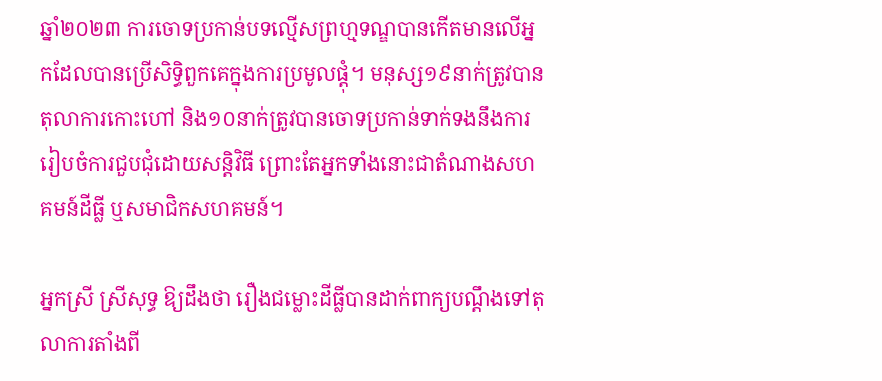ឆ្នាំ២០២៣ ការចោទប្រកាន់បទល្មើសព្រហ្មទណ្ឌបានកើតមានលើអ្នកដែលបានប្រើសិទ្ធិពួកគេក្នុងការប្រមូលផ្ដុំ។ មនុស្ស១៩នាក់ត្រូវបានតុលាការកោះហៅ និង១០នាក់ត្រូវបានចោទប្រកាន់ទាក់ទងនឹងការរៀបចំការជួបជុំដោយសន្តិវិធី ព្រោះតែអ្នកទាំងនោះជាតំណាងសហគមន៍ដីធ្លី ឬសមាជិកសហគមន៍។

អ្នកស្រី ស្រីសុទ្ធ ឱ្យដឹងថា រឿងជម្លោះដីធ្លីបានដាក់ពាក្យបណ្ដឹងទៅតុលាការតាំងពី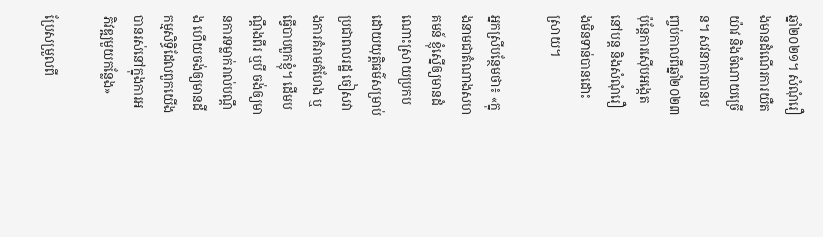ឆ្នាំ២០២១។ សំណុំរឿងមានដំណើរការយឺតយ៉ាវ និងចំណាយច្រើន។ សវនាការបានបញ្ចប់កាលពីឆ្នាំ២០២៣ ប៉ុន្តែការស៊ើបអង្កេតនៅបន្ត និងសំណុំរឿងមិនទាន់បានដោះស្រាយ។

អ្នកស្រីបន្ថែមថា៖ «ក្នុងនាមជាតំណាងសហគមន៍ ខ្ញុំស្នើឲ្យមានដំណោះស្រាយប្រកបដោយយុត្តិធម៌សម្រាប់ប្រជាពលរដ្ឋ ចៀសវាងការគំរាមកំហែង ឬធ្វើបាបពួកខ្ញុំ។ ដើមបណ្ដឹងពីរ ឬបី ចង់ឲ្យមានការទម្លាក់រាល់បណ្តឹង ហើយចង់ឲ្យមានដីកម្មសិទ្ធិដែលពួកយើងបានរស់នៅក្នុងការអភិវឌ្ឍមួយកន្លែង»

ប្រែសម្រួលពី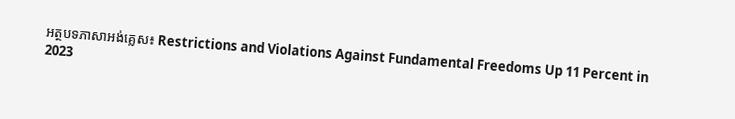អត្ថបទភាសាអង់គ្លេស៖ Restrictions and Violations Against Fundamental Freedoms Up 11 Percent in 2023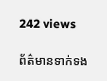242 views

ព័ត៌មានទាក់ទង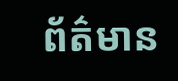ព័ត៌មាន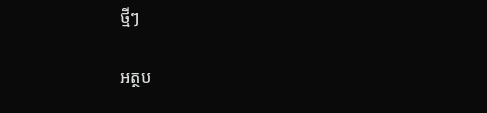ថ្មីៗ

អត្ថប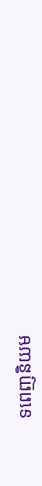ទពេញនិយម